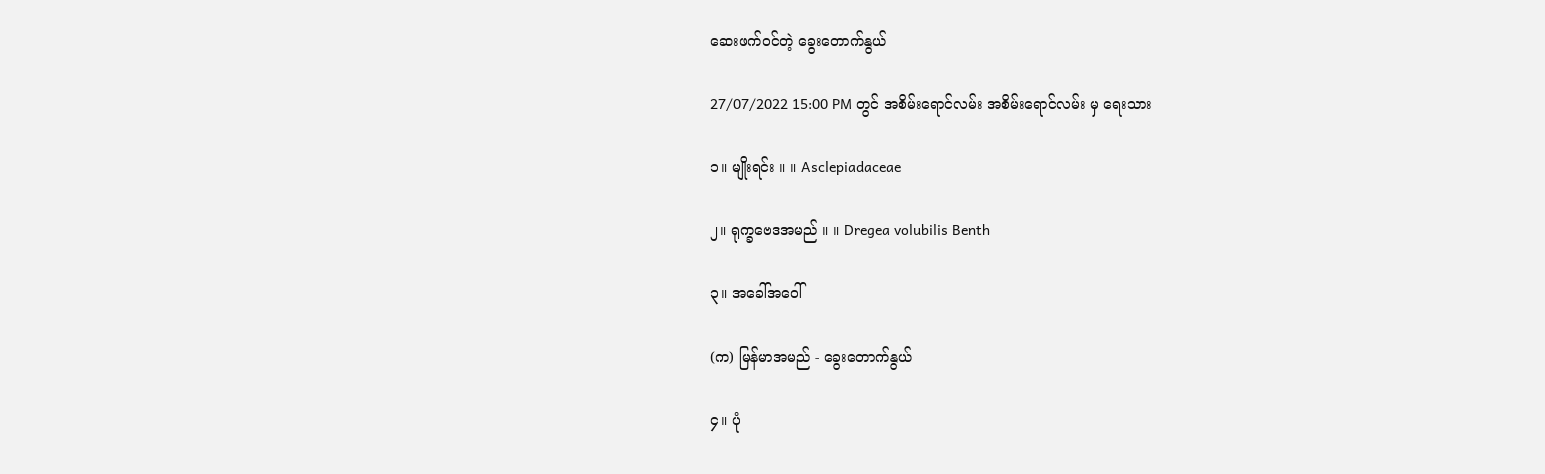ဆေးဖက်ဝင်တဲ့ ခွေးတောက်နွယ်

27/07/2022 15:00 PM တွင် အစိမ်းရောင်လမ်း အစိမ်းရောင်လမ်း မှ ရေးသား

၁။ မျိုးရင်း ။ ။ Asclepiadaceae

၂။ ရုက္ခဗေဒအမည် ။ ။ Dregea volubilis Benth

၃။ အခေါ်အဝေါ်

(က) မြန်မာအမည် - ခွေးတောက်နွယ်

၄။ ပုံ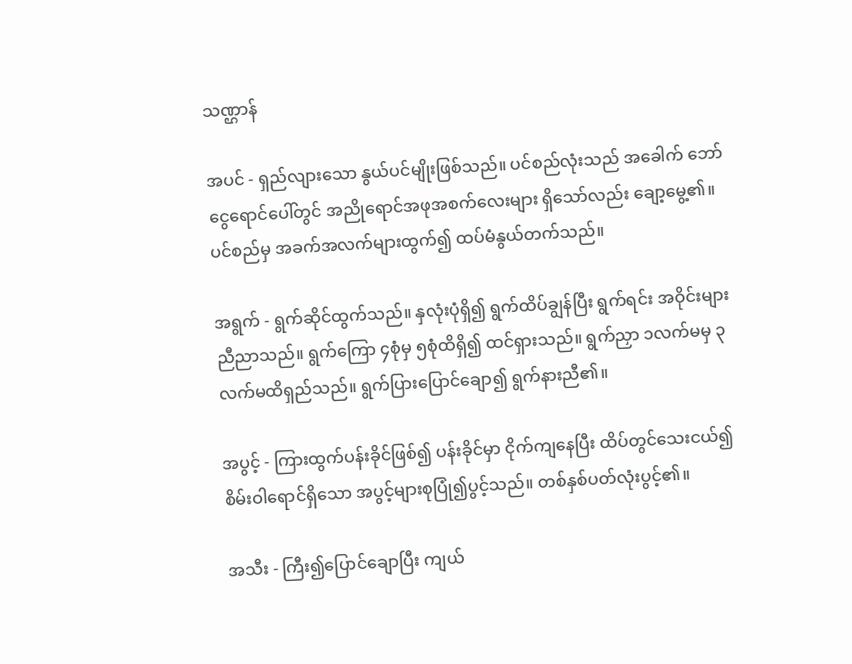သဏ္ဌာန်

အပင် - ရှည်လျားသော နွယ်ပင်မျိုးဖြစ်သည်။ ပင်စည်လုံးသည် အခေါက် ဘော်ငွေရောင်ပေါ်တွင် အညိုရောင်အဖုအစက်လေးများ ရှိသော်လည်း ချော့မွေ့၏။ ပင်စည်မှ အခက်အလက်များထွက်၍ ထပ်မံနွယ်တက်သည်။

အရွက် - ရွက်ဆိုင်ထွက်သည်။ နှလုံးပုံရှိ၍ ရွက်ထိပ်ချွန်ပြီး ရွက်ရင်း အဝိုင်းများညီညာသည်။ ရွက်ကြော ၄စုံမှ ၅စုံထိရှိ၍ ထင်ရှားသည်။ ရွက်ညှာ ၁လက်မမှ ၃လက်မထိရှည်သည်။ ရွက်ပြားပြောင်ချော၍ ရွက်နားညီ၏။

အပွင့် - ကြားထွက်ပန်းခိုင်ဖြစ်၍ ပန်းခိုင်မှာ ငိုက်ကျနေပြီး ထိပ်တွင်သေးငယ်၍ စိမ်းဝါရောင်ရှိသော အပွင့်များစုပြုံ၍ပွင့်သည်။ တစ်နှစ်ပတ်လုံးပွင့်၏။

အသီး - ကြီး၍ပြောင်ချောပြီး ကျယ်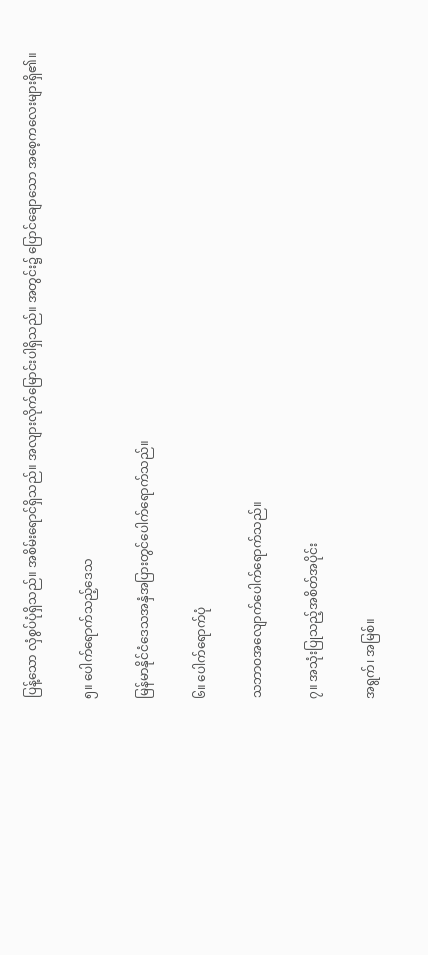ပြန့်သော လှံစွပ်ပုံရှိသည်။ အစိမ်းရောင်ရှိသည်။ အလျားလိုက်မြောင်းပါရှိသည်။ အတွင်း၌ ပြောင်ချောသော အစေ့ကလေးများရှိ၏။

၅။ ပေါက်ရောက်သည့်ဒေသ

မြန်မာနိုင်ငံဒေသအနှံအပြားတွင်ပေါက်ရောက်သည်။

၆။ ပေါက်ရောက်ပုံ

သဘာဝအလျောက်ပေါက်ရောက်သည်။

၇။ အသုံးပြုသည့်အစိတ်အပိုင်း

အရွက်၊ အမြစ်။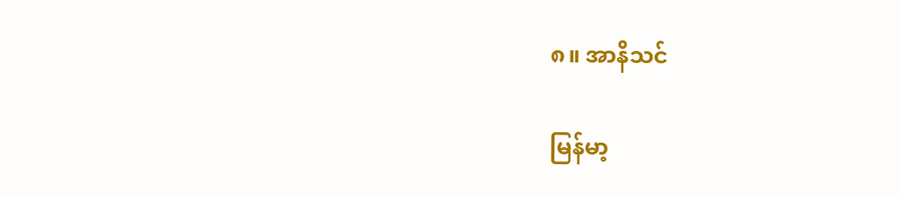၈။ အာနိသင်

မြန်မာ့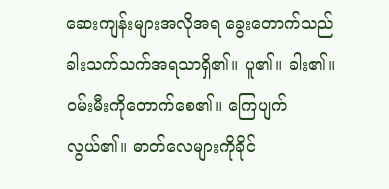ဆေးကျန်းများအလိုအရ ခွေးတောက်သည် ခါးသက်သက်အရသာရှိ၏။ ပူ၏။ ခါး၏။ ဝမ်းမီးကိုတောက်စေ၏။ ကြေပျက်လွယ်၏။ ဓာတ်လေများကိုခိုင်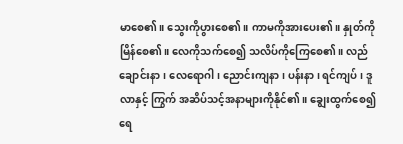မာစေ၏။ သွေးကိုပွားစေ၏။ ကာမကိုအားပေး၏။ နှုတ်ကိုမြိန်စေ၏။ လေကိုသက်စေ၍ သလိပ်ကိုကြေစေ၏။ လည်ချောင်းနာ၊ လေရောဂါ၊ ညောင်းကျနာ၊ ပန်းနာ၊ ရင်ကျပ်၊ ဒူလာနှင့် ကြွက် အဆိပ်သင့်အနာများကိုနိုင်၏။ ချွေးထွက်စေ၍ ရေ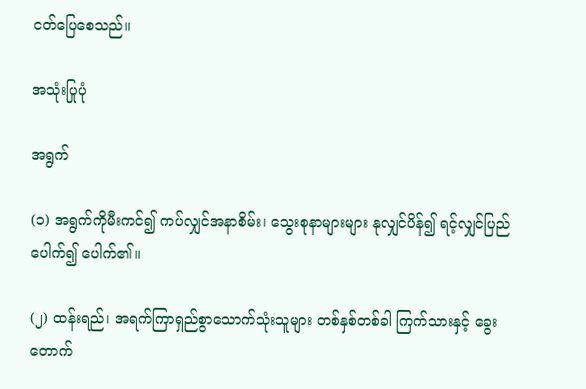ငတ်ပြေစေသည်။

အသုံးပြုပုံ

အရွက်

(၁) အရွက်ကိုမီးကင်၍ ကပ်လျှင်အနာစိမ်း၊ သွေးစုနာများများ နုလျှင်ပိန်၍ ရင့်လျှင်ပြည်ပေါက်၍ ပေါက်၏။

(၂) ထန်းရည်၊ အရက်ကြာရှည်စွာသောက်သုံးသူများ တစ်နှစ်တစ်ခါ ကြက်သားနှင့် ခွေးတောက်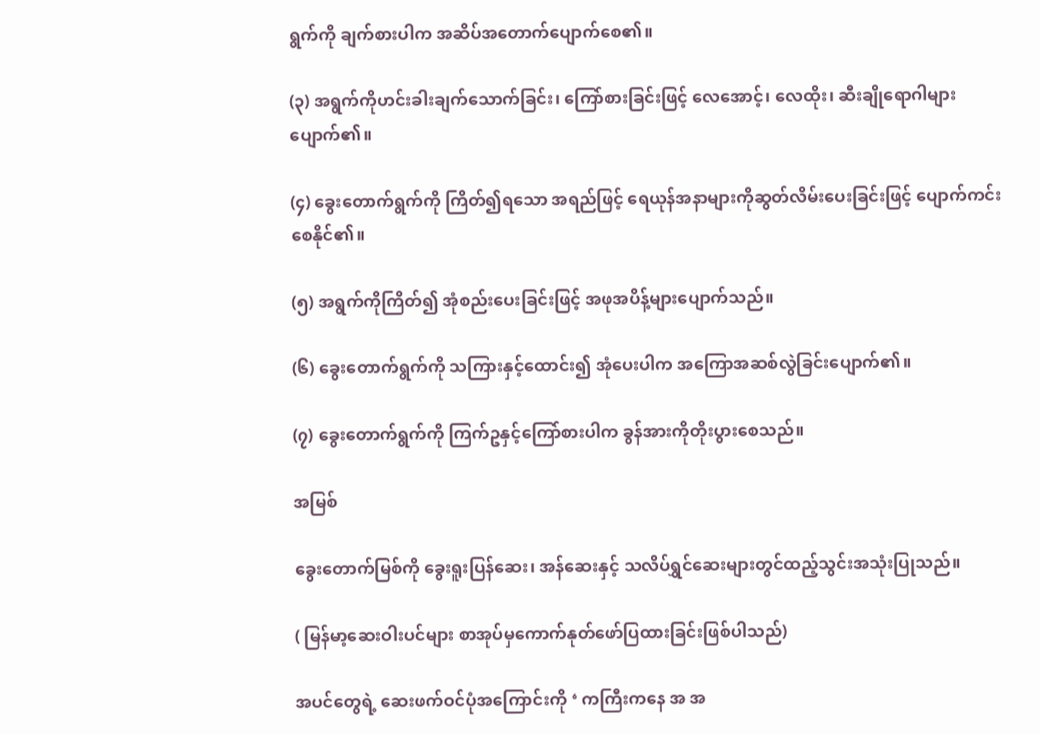ရွက်ကို ချက်စားပါက အဆိပ်အတောက်ပျောက်စေ၏။

(၃) အရွက်ကိုဟင်းခါးချက်သောက်ခြင်း၊ ကြော်စားခြင်းဖြင့် လေအောင့်၊ လေထိုး၊ ဆီးချိုရောဂါများပျောက်၏။

(၄) ခွေးတောက်ရွက်ကို ကြိတ်၍ရသော အရည်ဖြင့် ရေယုန်အနာများကိုဆွတ်လိမ်းပေးခြင်းဖြင့် ပျောက်ကင်းစေနိုင်၏။

(၅) အရွက်ကိုကြိတ်၍ အုံစည်းပေးခြင်းဖြင့် အဖုအပိန့်များပျောက်သည်။

(၆) ခွေးတောက်ရွက်ကို သကြားနှင့်ထောင်း၍ အုံပေးပါက အကြောအဆစ်လွဲခြင်းပျောက်၏။

(၇) ခွေးတောက်ရွက်ကို ကြက်ဥနှင့်ကြော်စားပါက ခွန်အားကိုတိုးပွားစေသည်။

အမြစ်

ခွေးတောက်မြစ်ကို ခွေးရူးပြန်ဆေး၊ အန်ဆေးနှင့် သလိပ်ရွှင်ဆေးများတွင်ထည့်သွင်းအသုံးပြုသည်။

( မြန်မာ့ဆေးဝါးပင်များ စာအုပ်မှကောက်နုတ်ဖော်ပြထားခြင်းဖြစ်ပါသည်)

အပင်တွေရဲ့ ဆေးဖက်ဝင်ပုံအကြောင်းကို ‘ ကကြီးကနေ အ အ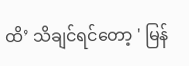ထိ’ သိချင်ရင်တော့ ' မြန်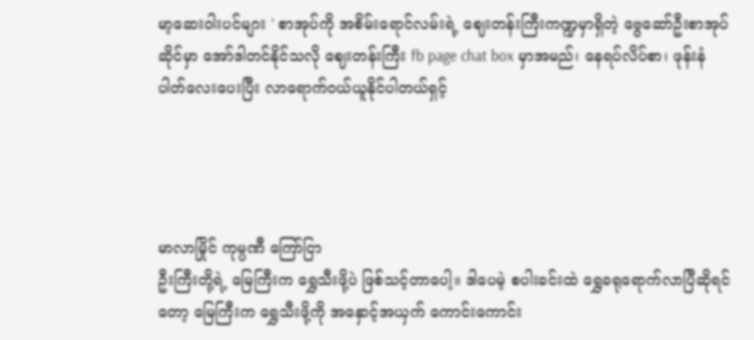မာ့ဆေးဝါးပင်များ ' စာအုပ်ကို အစိမ်းရောင်လမ်းရဲ့ ဈေးတန်းကြီးကဏ္ဍမှာရှိတဲ့ ဗွေဆော်ဦးစာအုပ်ဆိုင်မှာ အော်ဒါတင်နိုင်သလို ဈေးတန်းကြီး fb page chat box မှာအမည်၊ နေရပ်လိပ်စာ၊ ဖုန်းနံပါတ်လေးပေးပြီး လာရောက်ဝယ်ယူနိုင်ပါတယ်ရှင့်




မာလာမြိုင် ကုမ္ပဏီ ကြော်ငြာ
ဦးကြီးတို့ရဲ့ မြေကြီးက ရွှေသီးဖို့ပဲ ဖြစ်သင့်တာပေါ့။ ဒါပေမဲ့ စပါးခင်းထဲ ရွှေခရုရောက်လာပြီဆိုရင်တော့ မြေကြီးက ရွှေသီးဖို့ကို အနှောင့်အယှက် ကောင်းကောင်း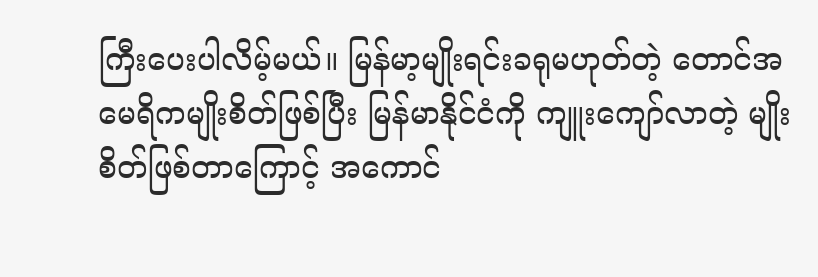ကြီးပေးပါလိမ့်မယ်။ မြန်မာ့မျိုးရင်းခရုမဟုတ်တဲ့ တောင်အမေရိကမျိုးစိတ်ဖြစ်ပြီး မြန်မာနိုင်ငံကို ကျူးကျော်လာတဲ့ မျိုးစိတ်ဖြစ်တာကြောင့် အကောင်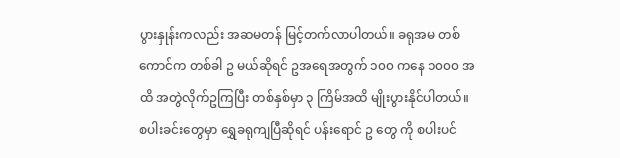ပွားနှုန်းကလည်း အဆမတန် မြင့်တက်လာပါတယ်။ ခရုအမ တစ်ကောင်က တစ်ခါ ဥ မယ်ဆိုရင် ဥအရေအတွက် ၁၀၀ ကနေ ၁၀၀၀ အထိ အတွဲလိုက်ဥကြပြီး တစ်နှစ်မှာ ၃ ကြိမ်အထိ မျိုးပွားနိုင်ပါတယ်။ စပါးခင်းတွေမှာ ရွှေခရုကျပြီဆိုရင် ပန်းရောင် ဥ တွေ ကို စပါးပင်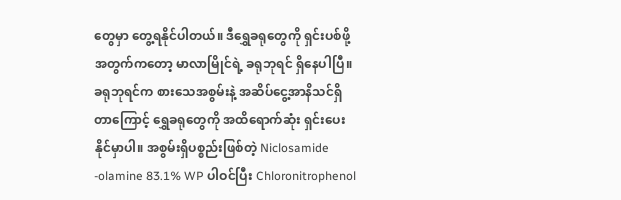တွေမှာ တွေ့ရနိုင်ပါတယ်။ ဒီရွှေခရုတွေကို ရှင်းပစ်ဖို့အတွက်ကတော့ မာလာမြိုင်ရဲ့ ခရုဘုရင် ရှိနေပါပြီ။ ခရုဘုရင်က စားသေအစွမ်းနဲ့ အဆိပ်ငွေ့အာနိသင်ရှိတာကြောင့် ရွှေခရုတွေကို အထိရောက်ဆုံး ရှင်းပေးနိုင်မှာပါ။ အစွမ်းရှိပစ္စည်းဖြစ်တဲ့ Niclosamide -olamine 83.1% WP ပါဝင်ပြီး Chloronitrophenol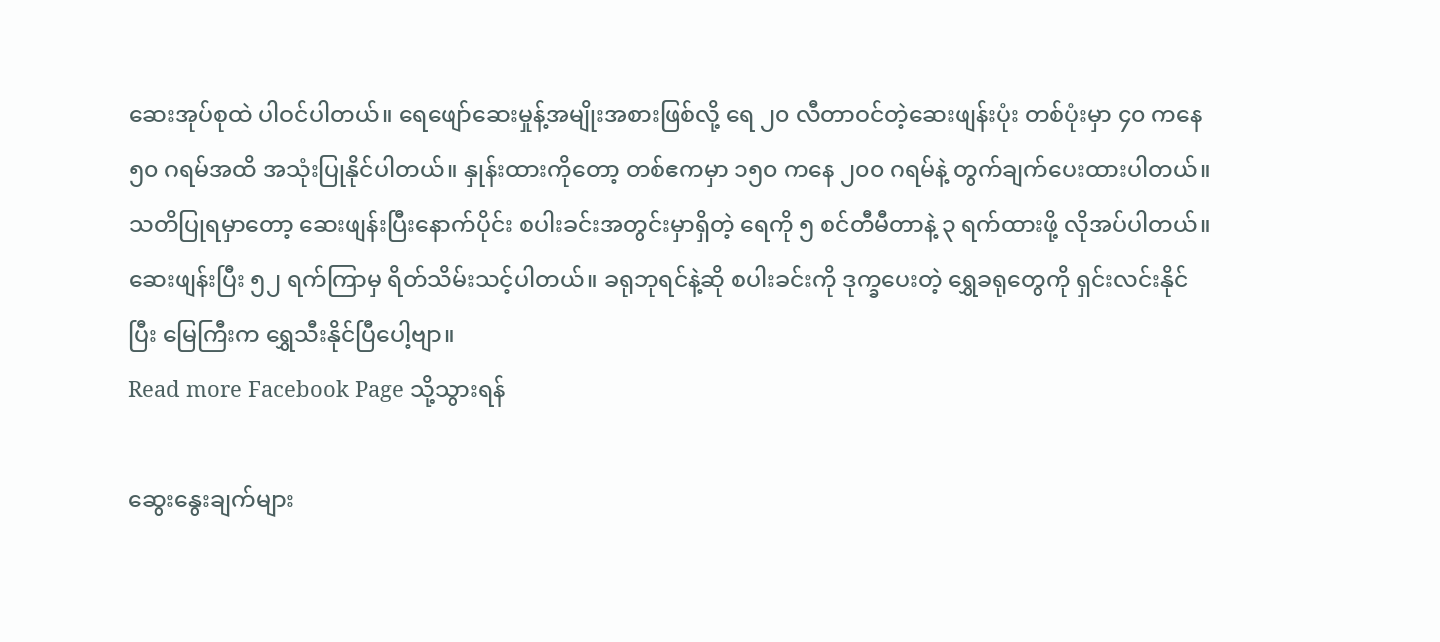ဆေးအုပ်စုထဲ ပါဝင်ပါတယ်။ ရေဖျော်ဆေးမှုန့်အမျိုးအစားဖြစ်လို့ ရေ ၂၀ လီတာဝင်တဲ့ဆေးဖျန်းပုံး တစ်ပုံးမှာ ၄၀ ကနေ ၅၀ ဂရမ်အထိ အသုံးပြုနိုင်ပါတယ်။ နှုန်းထားကိုတော့ တစ်ဧကမှာ ၁၅၀ ကနေ ၂၀၀ ဂရမ်နဲ့ တွက်ချက်ပေးထားပါတယ်။ သတိပြုရမှာတော့ ဆေးဖျန်းပြီးနောက်ပိုင်း စပါးခင်းအတွင်းမှာရှိတဲ့ ရေကို ၅ စင်တီမီတာနဲ့ ၃ ရက်ထားဖို့ လိုအပ်ပါတယ်။ ဆေးဖျန်းပြီး ၅၂ ရက်ကြာမှ ရိတ်သိမ်းသင့်ပါတယ်။ ခရုဘုရင်နဲ့ဆို စပါးခင်းကို ဒုက္ခပေးတဲ့ ရွှေခရုတွေကို ရှင်းလင်းနိုင်ပြီး မြေကြီးက ရွှေသီးနိုင်ပြီပေါ့ဗျာ။
Read more Facebook Page သို့သွားရန်

ဆွေးနွေးချက်များ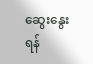ဆွေးနွေးရန်